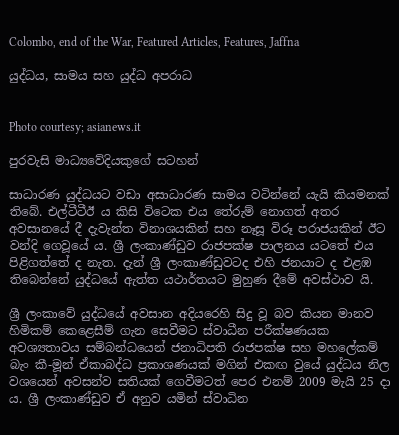Colombo, end of the War, Featured Articles, Features, Jaffna

යුද්ධය, සාමය සහ යුද්ධ අපරාධ


Photo courtesy; asianews.it

පුරවැසි මාධ්‍යවේදියකුගේ සටහන්

සාධාරණ යුද්ධයට වඩා අසාධාරණ සාමය වටින්නේ යැයි කියමනක් තිබේ. එල්ටීටීඊ ය කිසි විටෙක එය තේරුම් නොගත් අතර අවසානයේ දී දැවැන්ත විනාශයකින් සහ නෑසූ විරූ පරාජයකින් ඊට වන්දි ගෙවූයේ ය. ශ්‍රී ලංකාණ්ඩුව රාජපක්ෂ පාලනය යටතේ එය පිළිගත්තේ ද නැත. දැන් ශ්‍රී ලංකාණ්ඩුවටද එහි ජනයාට ද එළඹ තිබෙන්නේ යුද්ධයේ ඇත්ත යථාර්තයට මුහුණ දීමේ අවස්ථාව යි.

ශ්‍රී ලංකාවේ යුද්ධයේ අවසාන අදියරෙහි සිදු වූ බව කියන මානව හිමිකම් කෙළෙසීම් ගැන සෙවීමට ස්වාධීන පරීක්ෂණයක අවශ්‍යතාවය සම්බන්ධයෙන් ජනාධිපති රාජපක්ෂ සහ මහලේකම් බැං කී-මූන් ඒකාබද්ධ ප්‍රකාශණයක් මගින් එකඟ වුයේ යුද්ධය නිල වශයෙන් අවසන්ව සතියක් ගෙවීමටත් පෙර එනම් 2009 මැයි 25 දා ය. ශ්‍රී ලංකාණ්ඩුව ඒ අනුව යමින් ස්වාධින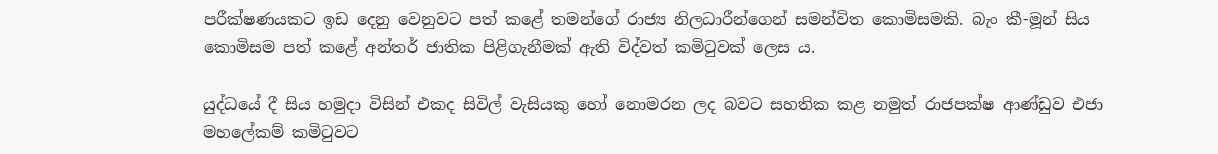පරීක්ෂණයකට ඉඩ දෙනු වෙනුවට පත් කළේ තමන්ගේ රාජ්‍ය නිලධාරීන්ගෙන් සමන්විත කොමිසමකි. බැං කී-මූන් සිය කොමිසම පත් කළේ අන්තර් ජාතික පිළිගැනීමක් ඇති විද්වත් කමිටුවක් ලෙස ය.

යුද්ධයේ දී සිය හමුදා විසින් එකද සිවිල් වැසියකු හෝ නොමරන ලද බවට සහතික කළ නමුත් රාජපක්ෂ ආණ්ඩුව එජා මහලේකම් කමිටුවට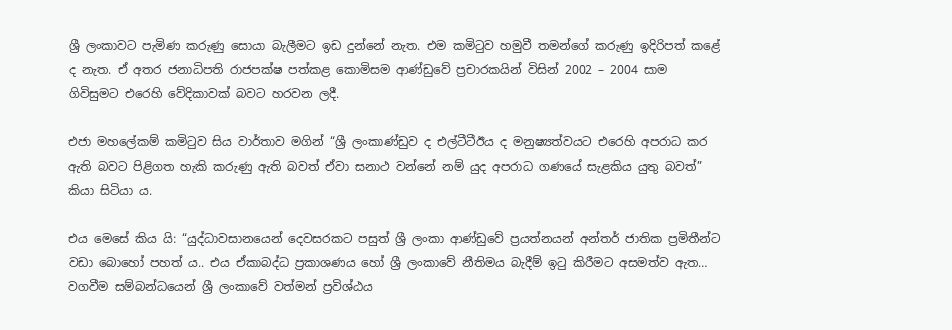ශ්‍රී ලංකාවට පැමිණ කරුණු සොයා බැලීමට ඉඩ දුන්නේ නැත. එම කමිටුව හමුවී තමන්ගේ කරුණු ඉදිරිපත් කළේ ද නැත. ඒ අතර ජනාධිපති රාජපක්ෂ පත්කළ කොමිසම ආණ්ඩුවේ ප්‍රචාරකයින් විසින් 2002 – 2004 සාම ගිවිසුමට එරෙහි වේදිකාවක් බවට හරවන ලදී.

එජා මහලේකම් කමිටුව සිය වාර්තාව මගින් “ශ්‍රී ලංකාණ්ඩුව ද එල්ටීටීඊය ද මනුෂ්‍යත්වයට එරෙහි අපරාධ කර ඇති බවට පිළිගත හැකි කරුණු ඇති බවත් ඒවා සනාථ වන්නේ නම් යුද අපරාධ ගණයේ සැළකිය යුතු බවත්” කියා සිටියා ය.

එය මෙසේ කිය යි: “යුද්ධාවසානයෙන් දෙවසරකට පසුත් ශ්‍රී ලංකා ආණ්ඩුවේ ප්‍රයත්නයන් අන්තර් ජාතික ප්‍රමිතීන්ට වඩා බොහෝ පහත් ය.. එය ඒකාබද්ධ ප්‍රකාශණය හෝ ශ්‍රී ලංකාවේ නීතිමය බැදීම් ඉටු කිරීමට අසමත්ව ඇත… වගවීම සම්බන්ධයෙන් ශ්‍රී ලංකාවේ වත්මන් ප්‍රවිශ්ඨය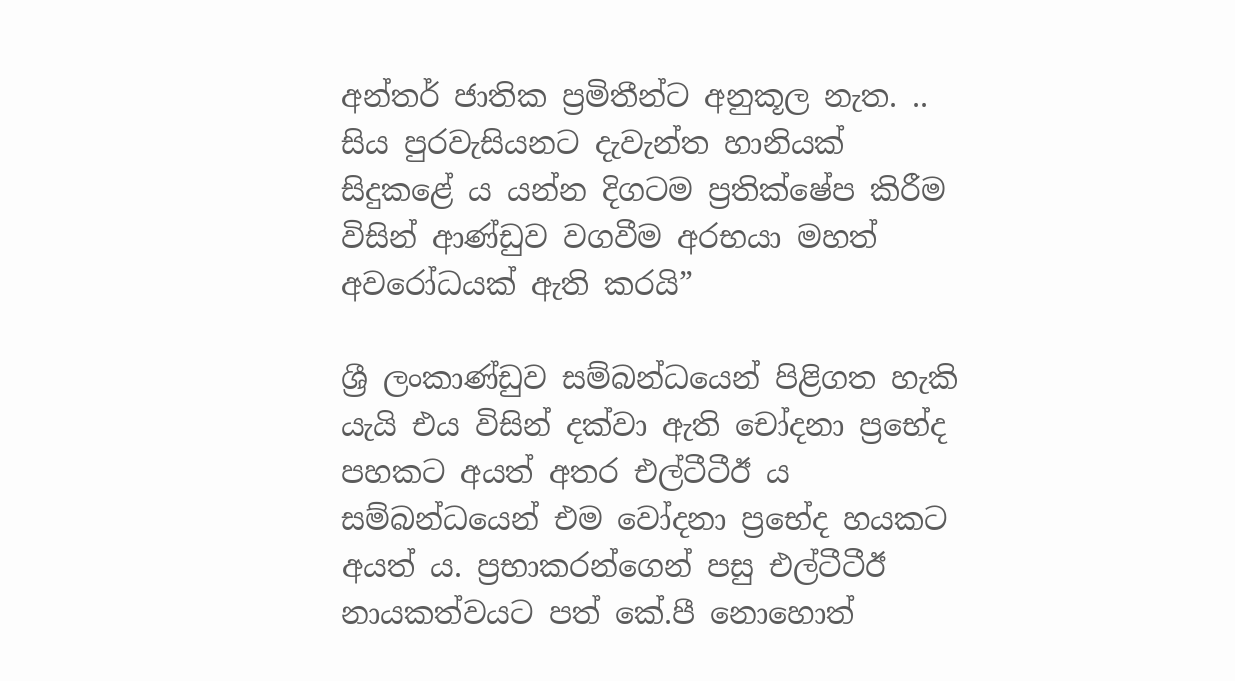අන්තර් ජාතික ප්‍රමිතීන්ට අනුකූල නැත. .. සිය පුරවැසියනට දැවැන්ත හානියක් සිදුකළේ ය යන්න දිගටම ප්‍රතික්ෂේප කිරීම විසින් ආණ්ඩුව වගවීම අරභයා මහත් අවරෝධයක් ඇති කරයි”

ශ්‍රී ලංකාණ්ඩුව සම්බන්ධයෙන් පිළිගත හැකි යැයි එය විසින් දක්වා ඇති චෝදනා ප්‍රභේද පහකට අයත් අතර එල්ටීටීඊ ය සම්බන්ධයෙන් එම වෝදනා ප්‍රභේද හයකට අයත් ය. ප්‍රභාකරන්ගෙන් පසු එල්ටීටීඊ නායකත්වයට පත් කේ.පී නොහොත්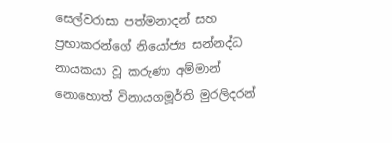සෙල්වරාසා පත්මනාදන් සහ ප්‍රභාකරන්ගේ නියෝජ්‍ය සන්නද්ධ නායකයා වූ කරුණා අම්මාන් නොහොත් විනායගමූර්ති මුරලිදරන්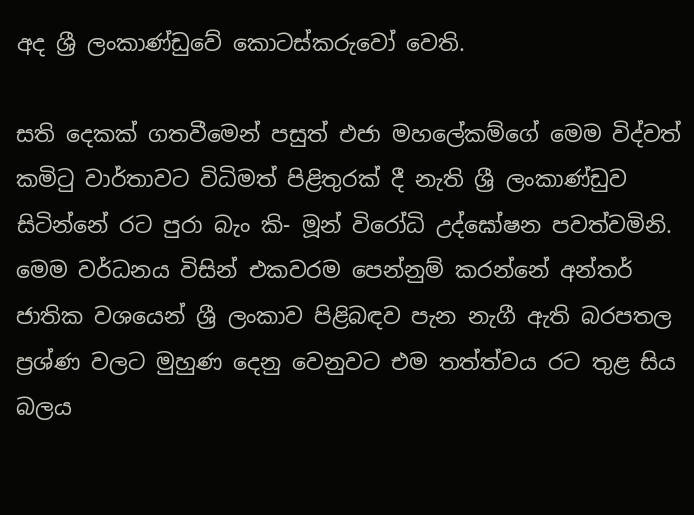අද ශ්‍රී ලංකාණ්ඩුවේ කොටස්කරුවෝ වෙති.

සති දෙකක් ගතවීමෙන් පසුත් එජා මහලේකම්ගේ මෙම විද්වත් කමිටු වාර්තාවට විධිමත් පිළිතුරක් දී නැති ශ්‍රී ලංකාණ්ඩුව සිටින්නේ රට පුරා බැං කි- මූන් විරෝධි උද්ඝෝෂන පවත්වමිනි. මෙම වර්ධනය විසින් එකවරම පෙන්නුම් කරන්නේ අන්තර් ජාතික වශයෙන් ශ්‍රී ලංකාව පිළිබඳව පැන නැගී ඇති බරපතල ප්‍රශ්ණ වලට මුහුණ දෙනු වෙනුවට එම තත්ත්වය රට තුළ සිය බලය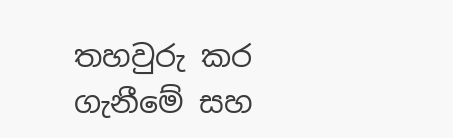තහවුරු කර ගැනීමේ සහ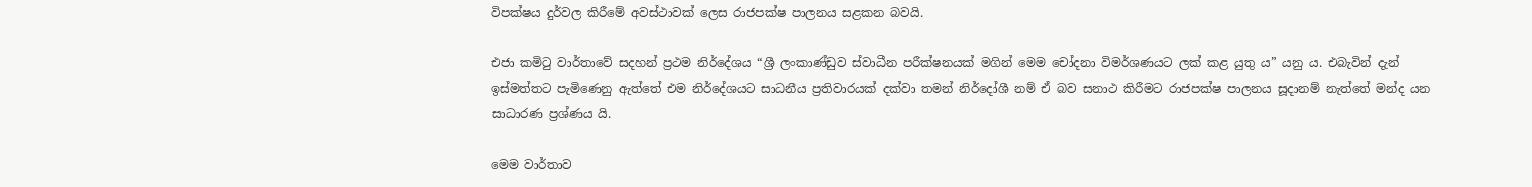විපක්ෂය දුර්වල කිරීමේ අවස්ථාවක් ලෙස රාජපක්ෂ පාලනය සළකන බවයි.

එජා කමිටු වාර්තාවේ සදහන් ප්‍රථම නිර්දේශය “ශ්‍රී ලංකාණ්ඩුව ස්වාධීන පරීක්ෂනයක් මගින් මෙම චෝදනා විමර්ශණයට ලක් කළ යුතු ය” යනු ය. එබැවින් දැන් ඉස්මත්තට පැමිණෙනු ඇත්තේ එම නිර්දේශයට සාධනීය ප්‍රතිවාරයක් දක්වා තමන් නිර්දෝශී නම් ඒ බව සනාථ කිරීමට රාජපක්ෂ පාලනය සූදානම් නැත්තේ මන්ද යන සාධාරණ ප්‍රශ්ණය යි.

මෙම වාර්තාව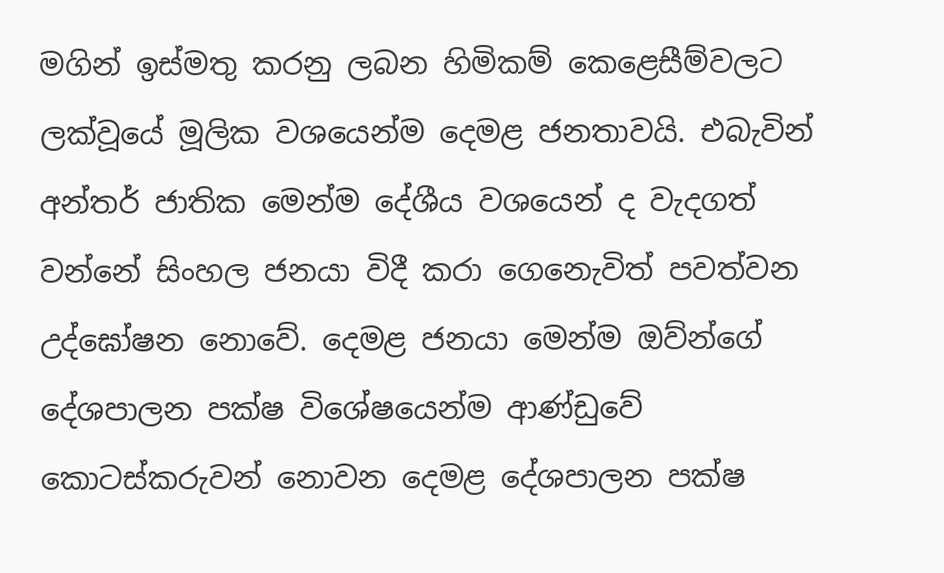මගින් ඉස්මතු කරනු ලබන හිමිකම් කෙළෙසීම්වලට ලක්වූයේ මූලික වශයෙන්ම දෙමළ ජනතාවයි. එබැවින් අන්තර් ජාතික මෙන්ම දේශීය වශයෙන් ද වැදගත් වන්නේ සිංහල ජනයා විදී කරා ගෙනෙැවිත් පවත්වන උද්ඝෝෂන නොවේ. දෙමළ ජනයා මෙන්ම ඔව්න්ගේ දේශපාලන පක්ෂ විශේෂයෙන්ම ආණ්ඩුවේ කොටස්කරුවන් නොවන දෙමළ දේශපාලන පක්ෂ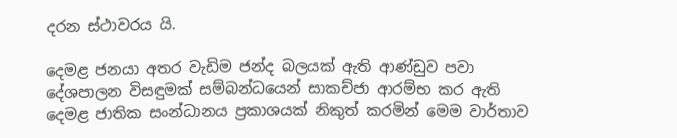දරන ස්ථාවරය යි.

දෙමළ ජනයා අතර වැඩිම ජන්ද බලයක් ඇති ආණ්ඩුව පවා දේශපාලන විසඳුමක් සම්බන්ධයෙන් සාකච්ජා ආරම්භ කර ඇති දෙමළ ජාතික සංන්ධානය ප්‍රකාශයක් නිකුත් කරමින් මෙම වාර්තාව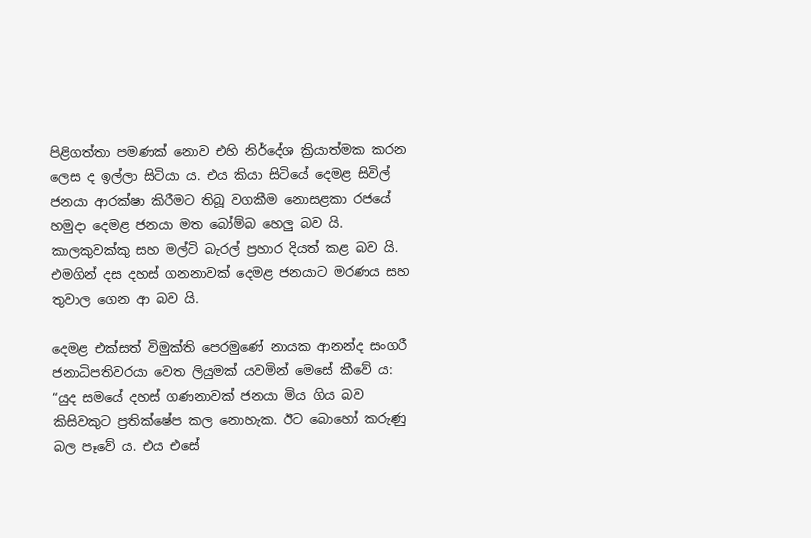පිළිගත්තා පමණක් නොව එහි නිර්දේශ ක්‍රියාත්මක කරන ලෙස ද ඉල්ලා සිටියා ය. එය කියා සිටියේ දෙමළ සිවිල් ජනයා ආරක්ෂා කිරීමට තිබූ වගකීම නොසළකා රජයේ හමුදා දෙමළ ජනයා මත බෝම්බ හෙලු බව යි. කාලකුවක්කු සහ මල්ටි බැරල් ප්‍රහාර දියත් කළ බව යි. එමගින් දස දහස් ගනනාවක් දෙමළ ජනයාට මරණය සහ තුවාල ගෙන ආ බව යි.

දෙමළ එක්සත් විමුක්ති පෙරමුණේ නායක ආනන්ද සංගරී ජනාධිපතිවරයා වෙත ලියුමක් යවමින් මෙසේ කීවේ ය: “යුද සමයේ දහස් ගණනාවක් ජනයා මිය ගිය බව කිසිවකුට ප්‍රතික්ෂේප කල නොහැක. ඊට බොහෝ කරුණු බල පෑවේ ය. එය එසේ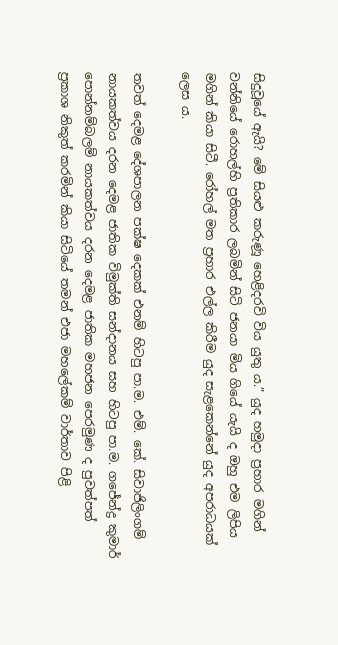සිදුවූයේ ඇයි? මේ සියළු කරුණූ හෙළිදරවි විය යුතු ය.” යුද හමුදා ප්‍රහාර මගින් වන්නියේ රොහල්හි ප්‍රතිකාර ලබමින් සිටි ජනයා මිය ගියේ යැයි ද ඔහු එම ලිපිය මගින් කියා සිටී. රෝහල් මත ප්‍රහාර එල්ල කිරීම යුද සැළකෙන්නේ යුද අපරාධයක් ලෙස ය.

තවත් දෙමළ දේශපාලන පක්ෂ දෙකක් එනම් හිටපු පා.ම. එම්. කේ. සිවාජිලිංගම් නායකත්වය දරන දෙමළ ජාතික විමුක්ති සන්දානය සහ හිටපු පා.ම. ගජේන්ද්‍ර කුමාර් පොන්නම්බලම් නායකත්වය දරන දෙමළ ජාතික මහජන පෙරමුණ ද පුවත්පත් ප්‍රකාශ නිකුත් කරමින් කියා සිටියේ තමන් එජා මහලේකම් වාර්තාව පිළි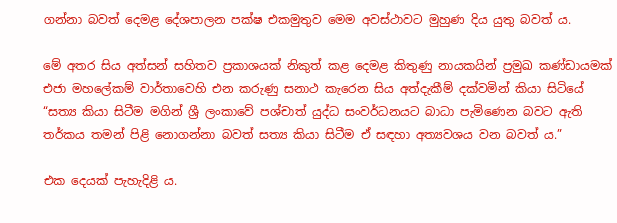ගන්නා බවත් දෙමළ දේශපාලන පක්ෂ එකමුතුව මෙම අවස්ථාවට මුහුණ දිය යුතු බවත් ය.

මේ අතර සිය අත්සන් සහිතව ප්‍රකාශයක් නිකුත් කළ දෙමළ කිතුණු නායකයින් ප්‍රමුඛ කණ්ඩායමක් එජා මහලේකම් වාර්තාවෙහි එන කරුණු සනාථ කැරෙන සිය අත්දැකීම් දක්වමින් කියා සිටියේ “සත්‍ය කියා සිටීම මගින් ශ්‍රී ලංකාවේ පශ්චාත් යුද්ධ සංවර්ධනයට බාධා පැමිණෙන බවට ඇති තර්කය තමන් පිළි නොගන්නා බවත් සත්‍ය කියා සිටීම ඒ සඳහා අත්‍යවශය වන බවත් ය.”

එක දෙයක් පැහැදිළි ය.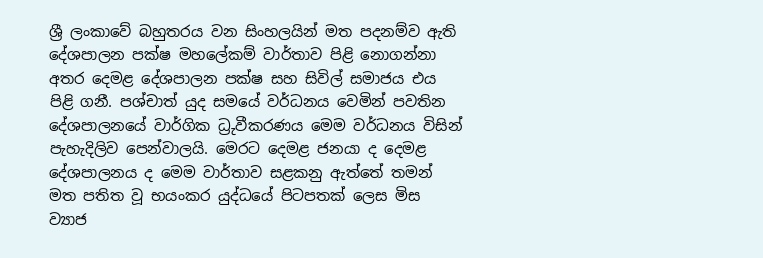ශ්‍රී ලංකාවේ බහුතරය වන සිංහලයින් මත පදනම්ව ඇති දේශපාලන පක්ෂ මහලේකම් වාර්තාව පිළි නොගන්නා අතර දෙමළ දේශපාලන පක්ෂ සහ සිවිල් සමාජය එය පිළි ගනී. පශ්චාත් යුද සමයේ වර්ධනය වෙමින් පවතින දේශපාලනයේ වාර්ගික ධ්‍රුවීකරණය මෙම වර්ධනය විසින් පැහැදිලිව පෙන්වාලයි. මෙරට දෙමළ ජනයා ද දෙමළ දේශපාලනය ද මෙම වාර්තාව සළකනු ඇත්තේ තමන් මත පතිත වූ භයංකර යුද්ධයේ පිටපතක් ලෙස මිස ව්‍යාජ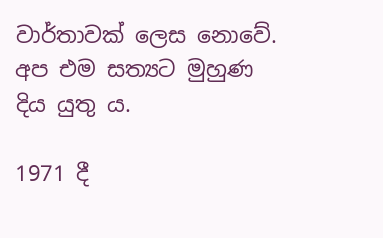වාර්තාවක් ලෙස නොවේ. අප එම සත්‍යට මුහුණ දිය යුතු ය.

1971 දී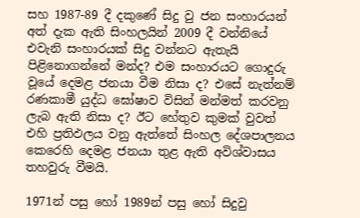සහ 1987-89 දී දකුණේ සිදු වු ජන සංහාරයන් අත් දැක ඇති සිංහලයින් 2009 දී වන්නියේ එවැනි සංහාරයක් සිදු වන්නට ඇතැයි පිළිනොගන්නේ මන්ද? එම සංහාරයට ගොදුරු වූයේ දෙමළ ජනයා වීම නිසා ද? එසේ නැත්නම් රණකාමී යුද්ධ ඝෝෂාව විසින් මන්මත් කරවනු ලැබ ඇති නිසා ද? ඊට හේතුව කුමක් වුවත් එහි ප්‍රතිඵලය වනු ඇත්තේ සිංහල දේශපාලනය කෙරෙහි දෙමළ ජනයා තුළ ඇති අවිශ්වාසය තහවුරු වීමයි.

1971න් පසු හෝ 1989න් පසු හෝ සිදුවු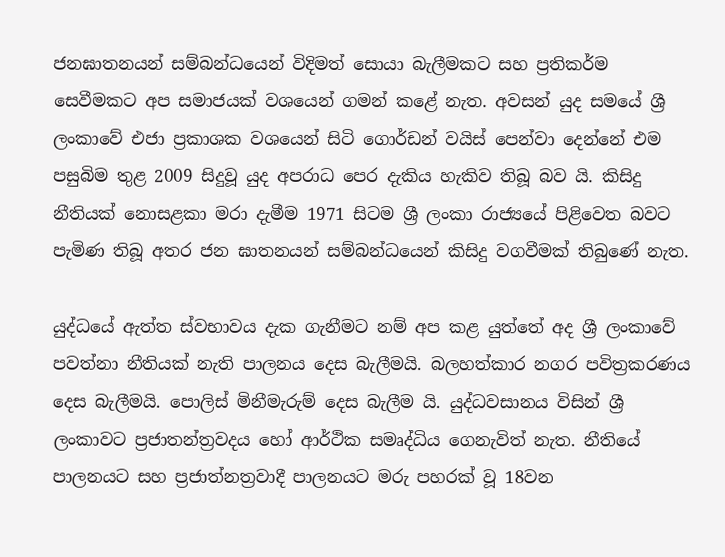ජනඝාතනයන් සම්බන්ධයෙන් විදිමත් සොයා බැලීමකට සහ ප්‍රතිකර්ම සෙවීමකට අප සමාජයක් වශයෙන් ගමන් කළේ නැත. අවසන් යුද සමයේ ශ්‍රී ලංකාවේ එජා ප්‍රකාශක වශයෙන් සිටි ගොර්ඩන් වයිස් පෙන්වා දෙන්නේ එම පසුබිම තුළ 2009 සිදුවූ යුද අපරාධ පෙර දැකිය හැකිව තිබූ බව යි. කිසිදු නීතියක් නොසළකා මරා දැමීම 1971 සිටම ශ්‍රී ලංකා රාජ්‍යයේ පිළිවෙත බවට පැමිණ තිබූ අතර ජන ඝාතනයන් සම්බන්ධයෙන් කිසිදු වගවීමක් තිබුණේ නැත.

යුද්ධයේ ඇත්ත ස්වභාවය දැක ගැනීමට නම් අප කළ යුත්තේ අද ශ්‍රී ලංකාවේ පවත්නා නීතියක් නැති පාලනය දෙස බැලීමයි. බලහත්කාර නගර පවිත්‍රකරණය දෙස බැලීමයි. පොලිස් මිනීමැරුම් දෙස බැලීම යි. යුද්ධවසානය විසින් ශ්‍රී ලංකාවට ප්‍රජාතන්ත්‍රවදය හෝ ආර්ථික සමෘද්ධිය ගෙනැවිත් නැත. නීතියේ පාලනයට සහ ප්‍රජාත්නත්‍රවාදී පාලනයට මරු පහරක් වූ 18වන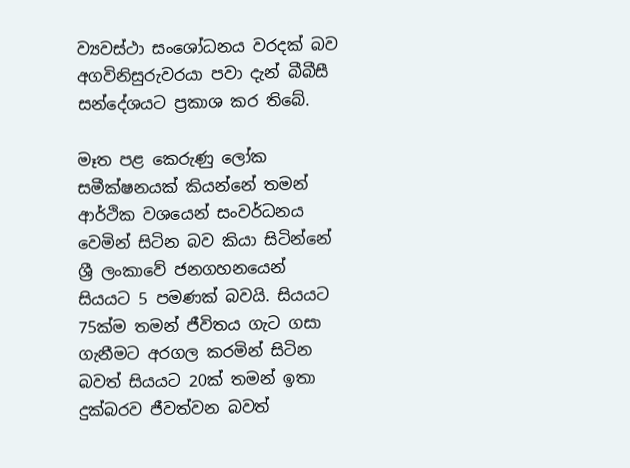ව්‍යවස්ථා සංශෝධනය වරදක් බව අගවිනිසුරුවරයා පවා දැන් බීබීසී සන්දේශයට ප්‍රකාශ කර තිබේ.

මෑත පළ කෙරුණු ලෝක සමීක්ෂනයක් කියන්නේ තමන් ආර්ථික වශයෙන් සංවර්ධනය වෙමින් සිටින බව කියා සිටින්නේ ශ්‍රී ලංකාවේ ජනගහනයෙන් සියයට 5 පමණක් බවයි. සියයට 75ක්ම තමන් ජීවිතය ගැට ගසා ගැනීමට අරගල කරමින් සිටින බවත් සියයට 20ක් තමන් ඉතා දුක්බරව ජීවත්වන බවත්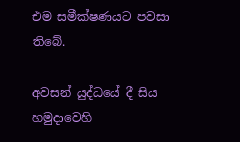එම සමීක්ෂණයට පවසා තිබේ.

අවසන් යුද්ධයේ දී සිය හමුදාවෙහි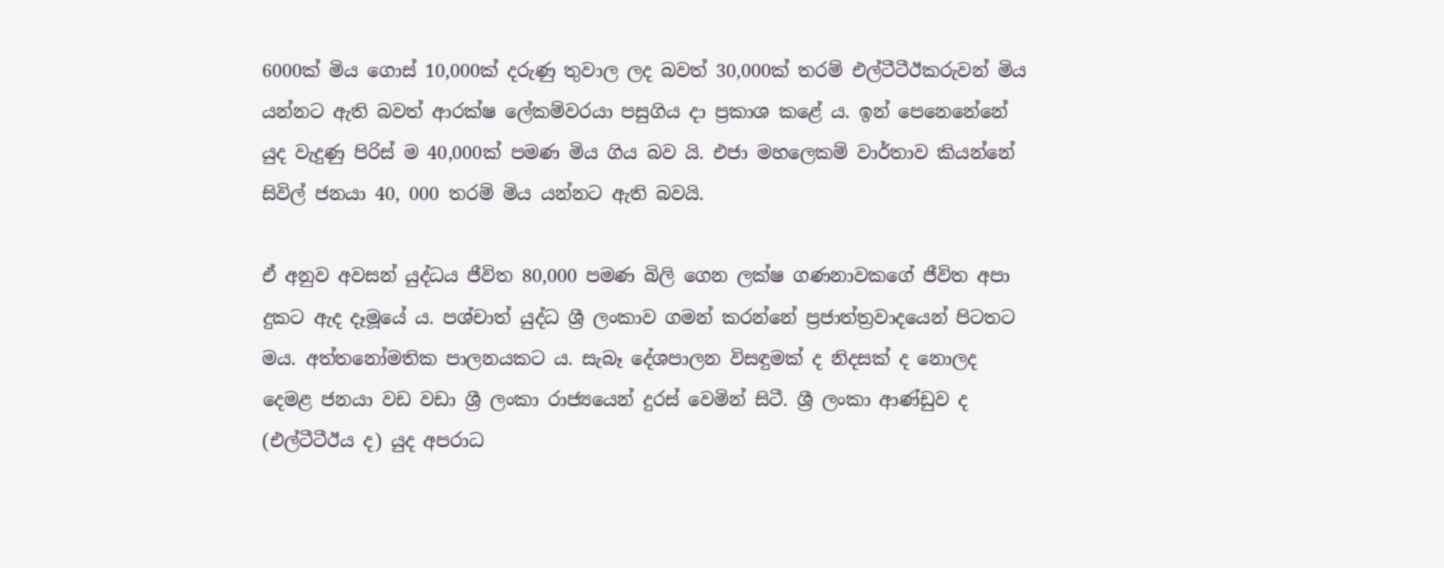6000ක් මිය ගොස් 10,000ක් දරුණු තුවාල ලද බවත් 30,000ක් තරම් එල්ටීටීඊකරුවන් මිය යන්නට ඇති බවත් ආරක්ෂ ලේකම්වරයා පසුගිය දා ප්‍රකාශ කළේ ය. ඉන් පෙනෙනේනේ යුද වැදුණු පිරිස් ම 40,000ක් පමණ මිය ගිය බව යි. එජා මහලෙකම් වාර්තාව කියන්නේ සිවිල් ජනයා 40, 000 තරම් මිය යන්නට ඇති බවයි.

ඒ අනුව අවසන් යුද්ධය ජීවිත 80,000 පමණ බිලි ගෙන ලක්ෂ ගණනාවකගේ ජීවිත අපා දුකට ඇද දෑමූයේ ය. පශ්චාත් යුද්ධ ශ්‍රී ලංකාව ගමන් කරන්නේ ප්‍රජාත්ත්‍රවාදයෙන් පිටතට මය. අත්තනෝමතික පාලනයකට ය. සැබෑ දේශපාලන විසඳුමක් ද නිදසක් ද නොලද දෙමළ ජනයා වඩ වඩා ශ්‍රී ලංකා රාජ්‍යයෙන් දුරස් වෙමින් සිටී. ශ්‍රී ලංකා ආණ්ඩුව ද (එල්ටීටීඊය ද) යුද අපරාධ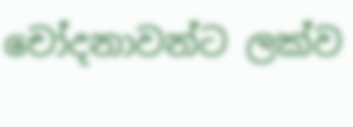චෝදනාවන්ට ලක්ව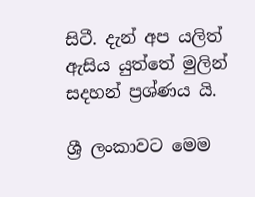සිටී. දැන් අප යලිත් ඇසිය යුත්තේ මුලින් සදහන් ප්‍රශ්ණය යි.

ශ්‍රී ලංකාවට මෙම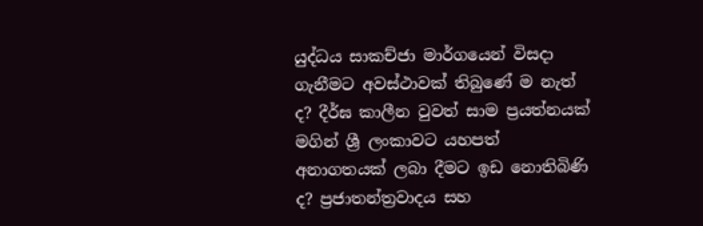යුද්ධය සාකච්ජා මාර්ගයෙන් විසදා ගැනීමට අවස්ථාවක් තිබුණේ ම නැත් ද? දීර්ඝ කාලීන වුවත් සාම ප්‍රයත්නයක් මගින් ශ්‍රී ලංකාවට යහපත් අනාගතයක් ලබා දීමට ඉඩ නොතිබිණි ද? ප්‍රජාතන්ත්‍රවාදය සහ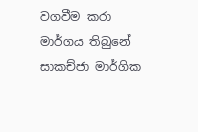වගවීම කරා මාර්ගය තිබුනේ සාකච්ජා මාර්ගික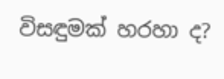විසඳුමක් හරහා ද?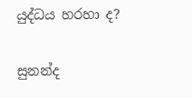යුද්ධය හරහා ද?

සුනන්ද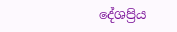දේශප්‍රිය